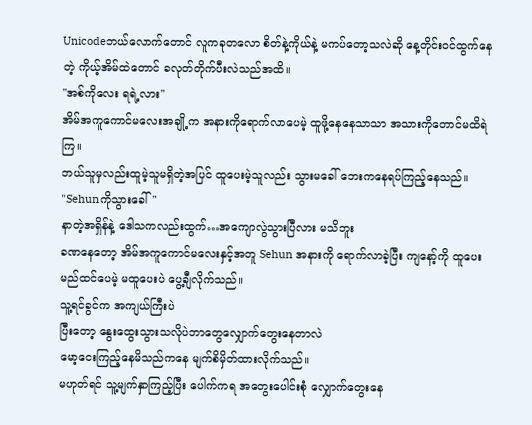Unicodeဘယ်လောက်တောင် လူကခုတလော စိတ်နဲ့ကိုယ်နဲ့ မကပ်တော့သလဲဆို နေ့တိုင်းဝင်ထွက်နေတဲ့ ကိုယ့်အိမ်ထဲတောင် ခလုတ်တိုက်ပီးလဲသည်အထိ။
"အစ်ကိုလေး ရရဲ့လား"
အိမ်အကူကောင်မလေးအချို့က အနားကိုရောက်လာပေမဲ့ ထူဖို့နေနေသာသာ အသားကိုတောင်မထိရဲကြ။
ဘယ်သူမှလည်းထူမဲ့သူမရှိတဲ့အပြင် ထူပေးမဲ့သူလည်း သွားမခေါ် ဘေးကနေရပ်ကြည့်နေသည်။
"Sehunကိုသွားခေါ်"
နာတဲ့အရှိန်နဲ့ ဒေါသကလည်းထွက်…အကျောလွဲသွားပြီလား မသိဘူး
ခဏနေတော့ အိမ်အကူကောင်မလေးနှင့်အတူ Sehun အနားကို ရောက်လာခဲ့ပြီး ကျနော့်ကို ထူပေးမည်ထင်ပေမဲ့ မထူပေးပဲ ပွေ့ချီလိုက်သည်။
သူ့ရင်ခွင်က အကျယ်ကြီးပဲ
ပြီးတော့ နွေးထွေးသွားသလိုပဲဘာတွေလျှောက်တွေးနေတာလဲ
မော့ငေးကြည့်နေမိသည်ကနေ မျက်စိမှိတ်ထားလိုက်သည်။
မဟုတ်ရင် သူ့မျက်နှာကြည့်ပြီး ပေါက်ကရ အတွေးပေါင်းစုံ လျှောက်တွေးနေ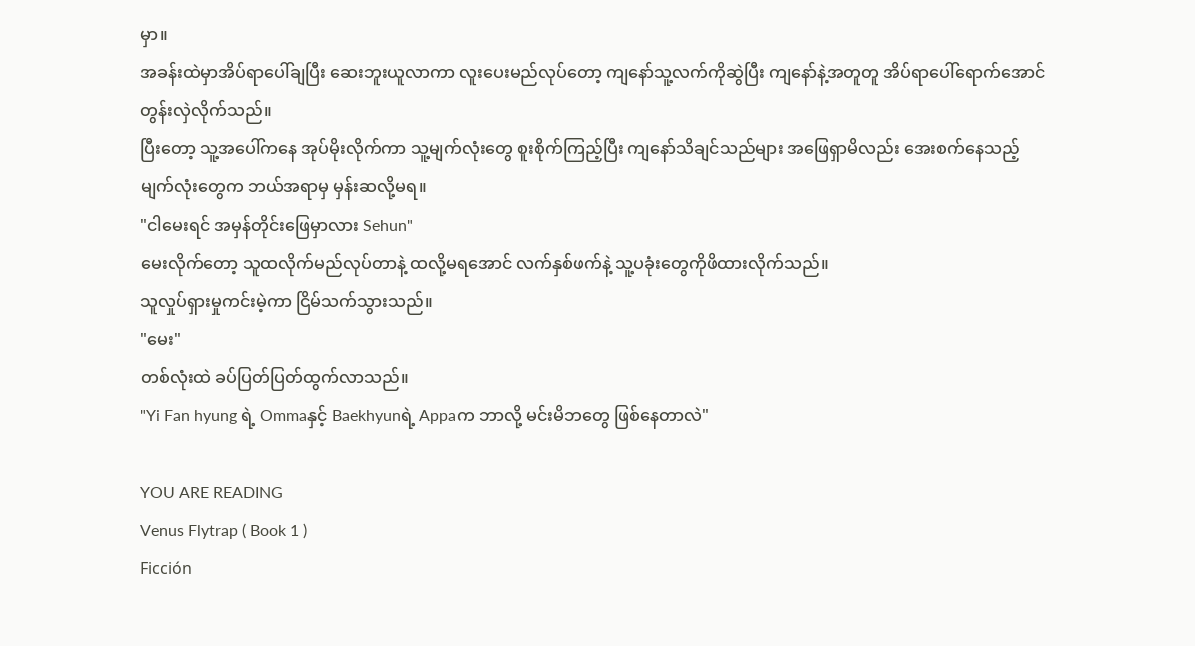မှာ။
အခန်းထဲမှာအိပ်ရာပေါ်ချပြီး ဆေးဘူးယူလာကာ လူးပေးမည်လုပ်တော့ ကျနော်သူ့လက်ကိုဆွဲပြီး ကျနော်နဲ့အတူတူ အိပ်ရာပေါ်ရောက်အောင် တွန်းလှဲလိုက်သည်။
ပြီးတော့ သူ့အပေါ်ကနေ အုပ်မိုးလိုက်ကာ သူ့မျက်လုံးတွေ စူးစိုက်ကြည့်ပြီး ကျနော်သိချင်သည်များ အဖြေရှာမိလည်း အေးစက်နေသည့် မျက်လုံးတွေက ဘယ်အရာမှ မှန်းဆလို့မရ။
"ငါမေးရင် အမှန်တိုင်းဖြေမှာလား Sehun"
မေးလိုက်တော့ သူထလိုက်မည်လုပ်တာနဲ့ ထလို့မရအောင် လက်နှစ်ဖက်နဲ့ သူ့ပခုံးတွေကိုဖိထားလိုက်သည်။
သူလှုပ်ရှားမှုကင်းမဲ့ကာ ငြိမ်သက်သွားသည်။
"မေး"
တစ်လုံးထဲ ခပ်ပြတ်ပြတ်ထွက်လာသည်။
"Yi Fan hyung ရဲ့ Ommaနှင့် Baekhyunရဲ့ Appaက ဘာလို့ မင်းမိဘတွေ ဖြစ်နေတာလဲ"

YOU ARE READING
Venus Flytrap ( Book 1 )
Ficción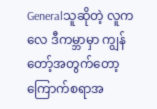Generalသူဆိုတဲ့ လူကလေ ဒီကမ္ဘာမှာ ကျွန်တော့်အတွက်တော့ ကြောက်စရာအ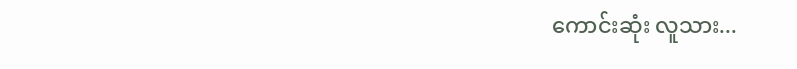ကောင်းဆုံး လူသား...